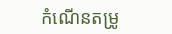កំណើនតម្រូ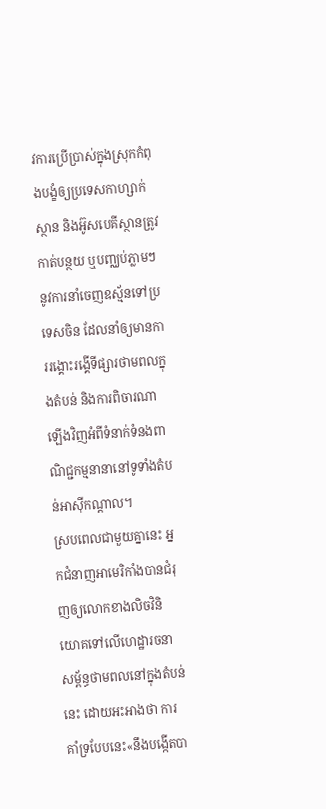វការប្រើប្រាស់ក្នុងស្រុកកំពុងបង្ខំឲ្យប្រទេសកាហ្សាក់ស្ថាន និងអ៊ូសបេគីស្ថានត្រូវកាត់បន្ថយ ឬបញ្ឈប់ភ្លាមៗនូវការនាំចេញឧស្ម័នទៅប្រទេសចិន ដែលនាំឲ្យមានការរង្គោះរង្គើទីផ្សារថាមពលក្នុងតំបន់ និងការពិចារណាឡើងវិញអំពីទំនាក់ទំនងពាណិជ្ជកម្មនានានៅទូទាំងតំបន់អាស៊ីកណ្ដាល។
ស្របពេលជាមួយគ្នានេះ អ្នកជំនាញអាមេរិកាំងបានជំរុញឲ្យលោកខាងលិចវិនិយោគទៅលើហេដ្ឋារចនាសម្ព័ន្ធថាមពលនៅក្នុងតំបន់នេះ ដោយអះអាងថា ការគាំទ្របែបនេះ«នឹងបង្កើតបា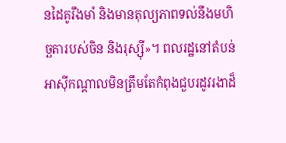នដៃគូរឹងមាំ និងមានតុល្យភាពទល់នឹងមហិច្ឆតារបស់ចិន និងរុស្ស៊ី»។ ពលរដ្ឋនៅតំបន់អាស៊ីកណ្ដាលមិនត្រឹមតែកំពុងជួបរដូវរងាដ៏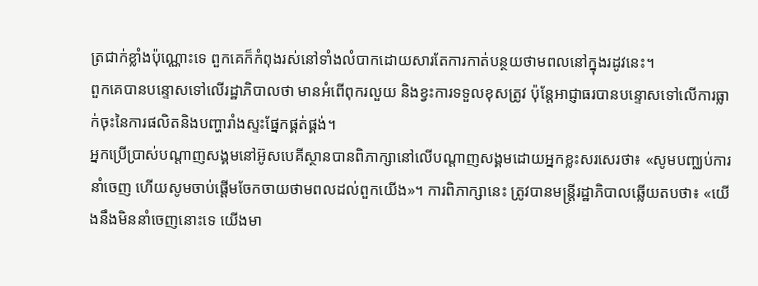ត្រជាក់ខ្លាំងប៉ុណ្ណោះទេ ពួកគេក៏កំពុងរស់នៅទាំងលំបាកដោយសារតែការកាត់បន្ថយថាមពលនៅក្នុងរដូវនេះ។
ពួកគេបានបន្ទោសទៅលើរដ្ឋាភិបាលថា មានអំពើពុករលួយ និងខ្វះការទទួលខុសត្រូវ ប៉ុន្តែអាជ្ញាធរបានបន្ទោសទៅលើការធ្លាក់ចុះនៃការផលិតនិងបញ្ហារាំងស្ទះផ្នែកផ្គត់ផ្គង់។
អ្នកប្រើប្រាស់បណ្ដាញសង្គមនៅអ៊ូសបេគីស្ថានបានពិភាក្សានៅលើបណ្ដាញសង្គមដោយអ្នកខ្លះសរសេរថា៖ «សូមបញ្ឈប់ការនាំចេញ ហើយសូមចាប់ផ្ដើមចែកចាយថាមពលដល់ពួកយើង»។ ការពិភាក្សានេះ ត្រូវបានមន្ត្រីរដ្ឋាភិបាលឆ្លើយតបថា៖ «យើងនឹងមិននាំចេញនោះទេ យើងមា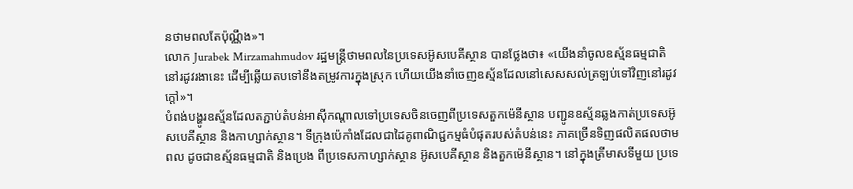នថាមពលតែប៉ុណ្ណឹង»។
លោក Jurabek Mirzamahmudov រដ្ឋមន្ត្រីថាមពលនៃប្រទេសអ៊ូសបេគីស្ថាន បានថ្លែងថា៖ «យើងនាំចូលឧស្ម័នធម្មជាតិនៅរដូវរងានេះ ដើម្បីឆ្លើយតបទៅនឹងតម្រូវការក្នុងស្រុក ហើយយើងនាំចេញឧស្ម័នដែលនៅសេសសល់ត្រឡប់ទៅវិញនៅរដូវក្ដៅ»។
បំពង់បង្ហូរឧស្ម័នដែលតភ្ជាប់តំបន់អាស៊ីកណ្ដាលទៅប្រទេសចិនចេញពីប្រទេសតួកម៉េនីស្ថាន បញ្ជូនឧស្ម័នឆ្លងកាត់ប្រទេសអ៊ូសបេគីស្ថាន និងកាហ្សាក់ស្ថាន។ ទីក្រុងប៉េកាំងដែលជាដៃគូពាណិជ្ជកម្មធំបំផុតរបស់តំបន់នេះ ភាគច្រើនទិញផលិតផលថាមពល ដូចជាឧស្ម័នធម្មជាតិ និងប្រេង ពីប្រទេសកាហ្សាក់ស្ថាន អ៊ូសបេគីស្ថាន និងតួកម៉េនីស្ថាន។ នៅក្នុងត្រីមាសទីមួយ ប្រទេ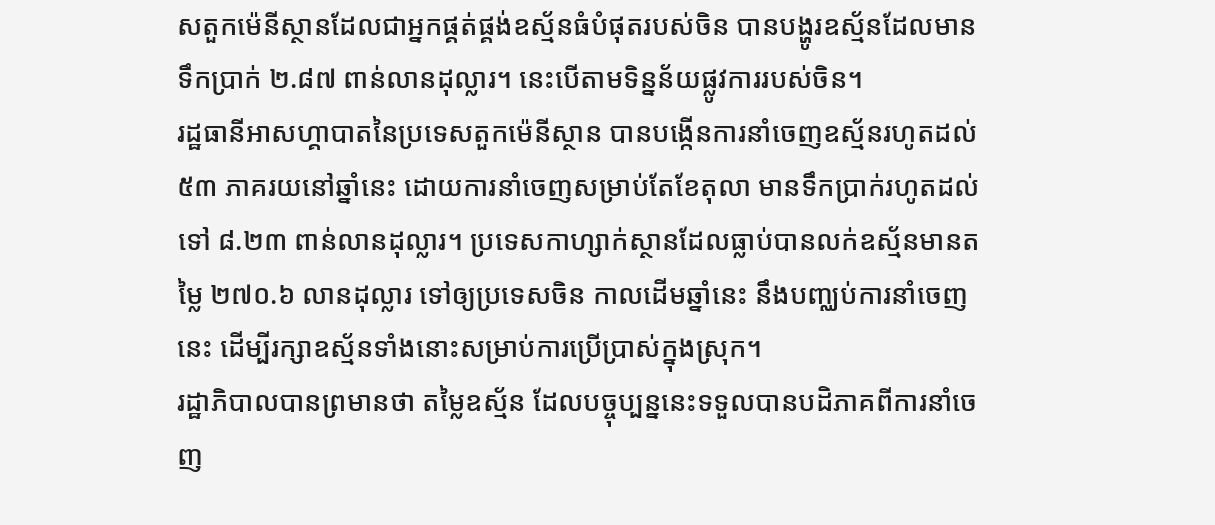សតួកម៉េនីស្ថានដែលជាអ្នកផ្គត់ផ្គង់ឧស្ម័នធំបំផុតរបស់ចិន បានបង្ហូរឧស្ម័នដែលមានទឹកប្រាក់ ២.៨៧ ពាន់លានដុល្លារ។ នេះបើតាមទិន្នន័យផ្លូវការរបស់ចិន។
រដ្ឋធានីអាសហ្គាបាតនៃប្រទេសតួកម៉េនីស្ថាន បានបង្កើនការនាំចេញឧស្ម័នរហូតដល់ ៥៣ ភាគរយនៅឆ្នាំនេះ ដោយការនាំចេញសម្រាប់តែខែតុលា មានទឹកប្រាក់រហូតដល់ទៅ ៨.២៣ ពាន់លានដុល្លារ។ ប្រទេសកាហ្សាក់ស្ថានដែលធ្លាប់បានលក់ឧស្ម័នមានតម្លៃ ២៧០.៦ លានដុល្លារ ទៅឲ្យប្រទេសចិន កាលដើមឆ្នាំនេះ នឹងបញ្ឈប់ការនាំចេញនេះ ដើម្បីរក្សាឧស្ម័នទាំងនោះសម្រាប់ការប្រើប្រាស់ក្នុងស្រុក។
រដ្ឋាភិបាលបានព្រមានថា តម្លៃឧស្ម័ន ដែលបច្ចុប្បន្ននេះទទួលបានបដិភាគពីការនាំចេញ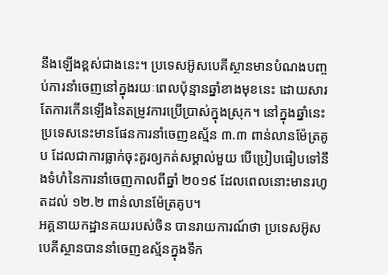នឹងឡើងខ្ពស់ជាងនេះ។ ប្រទេសអ៊ូសបេគីស្ថានមានបំណងបញ្ចប់ការនាំចេញនៅក្នុងរយៈពេលប៉ុន្មានឆ្នាំខាងមុខនេះ ដោយសារតែការកើនឡើងនៃតម្រូវការប្រើប្រាស់ក្នុងស្រុក។ នៅក្នុងឆ្នាំនេះ ប្រទេសនេះមានផែនការនាំចេញឧស្ម័ន ៣.៣ ពាន់លានម៉ែត្រគូប ដែលជាការធ្លាក់ចុះគួរឲ្យកត់សម្គាល់មួយ បើប្រៀបធៀបទៅនឹងទំហំនៃការនាំចេញកាលពីឆ្នាំ ២០១៩ ដែលពេលនោះមានរហូតដល់ ១២.២ ពាន់លានម៉ែត្រគូប។
អគ្គនាយកដ្ឋានគយរបស់ចិន បានរាយការណ៍ថា ប្រទេសអ៊ូសបេគីស្ថានបាននាំចេញឧស្ម័នក្នុងទឹក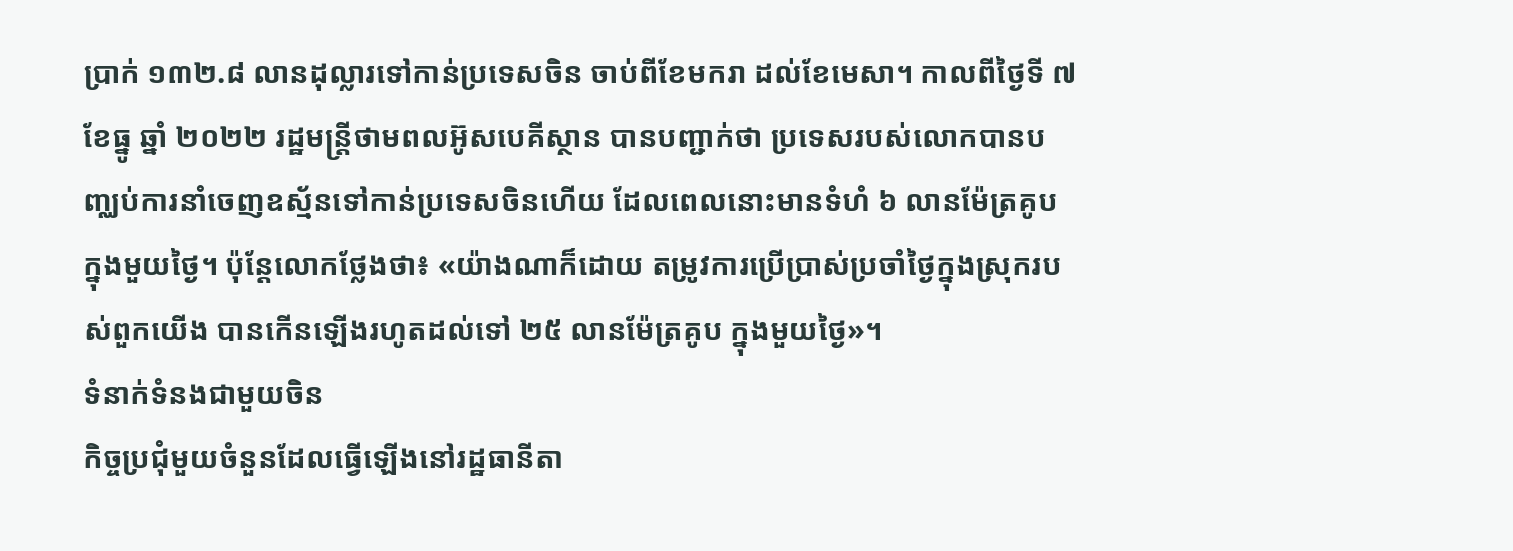ប្រាក់ ១៣២.៨ លានដុល្លារទៅកាន់ប្រទេសចិន ចាប់ពីខែមករា ដល់ខែមេសា។ កាលពីថ្ងៃទី ៧ ខែធ្នូ ឆ្នាំ ២០២២ រដ្ឋមន្ត្រីថាមពលអ៊ូសបេគីស្ថាន បានបញ្ជាក់ថា ប្រទេសរបស់លោកបានបញ្ឈប់ការនាំចេញឧស្ម័នទៅកាន់ប្រទេសចិនហើយ ដែលពេលនោះមានទំហំ ៦ លានម៉ែត្រគូប ក្នុងមួយថ្ងៃ។ ប៉ុន្តែលោកថ្លែងថា៖ «យ៉ាងណាក៏ដោយ តម្រូវការប្រើប្រាស់ប្រចាំថ្ងៃក្នុងស្រុករបស់ពួកយើង បានកើនឡើងរហូតដល់ទៅ ២៥ លានម៉ែត្រគូប ក្នុងមួយថ្ងៃ»។
ទំនាក់ទំនងជាមួយចិន
កិច្ចប្រជុំមួយចំនួនដែលធ្វើឡើងនៅរដ្ឋធានីតា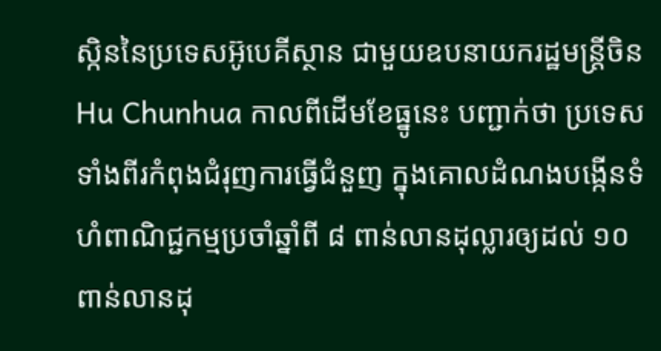ស្កិននៃប្រទេសអ៊ូបេគីស្ថាន ជាមួយឧបនាយករដ្ឋមន្ត្រីចិន Hu Chunhua កាលពីដើមខែធ្នូនេះ បញ្ជាក់ថា ប្រទេសទាំងពីរកំពុងជំរុញការធ្វើជំនួញ ក្នុងគោលដំណងបង្កើនទំហំពាណិជ្ជកម្មប្រចាំឆ្នាំពី ៨ ពាន់លានដុល្លារឲ្យដល់ ១០ ពាន់លានដុ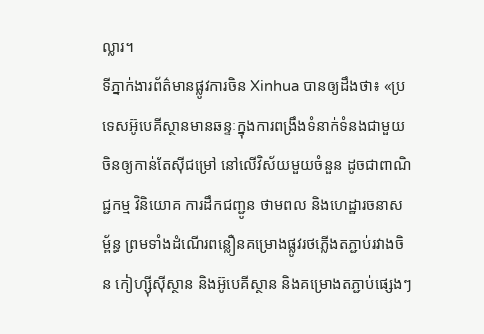ល្លារ។
ទីភ្នាក់ងារព័ត៌មានផ្លូវការចិន Xinhua បានឲ្យដឹងថា៖ «ប្រទេសអ៊ូបេគីស្ថានមានឆន្ទៈក្នុងការពង្រឹងទំនាក់ទំនងជាមួយចិនឲ្យកាន់តែស៊ីជម្រៅ នៅលើវិស័យមួយចំនួន ដូចជាពាណិជ្ជកម្ម វិនិយោគ ការដឹកជញ្ជូន ថាមពល និងហេដ្ឋារចនាសម្ព័ន្ធ ព្រមទាំងដំណើរពន្លឿនគម្រោងផ្លូវរថភ្លើងតភ្ជាប់រវាងចិន កៀហ្ស៊ីស៊ីស្ថាន និងអ៊ូបេគីស្ថាន និងគម្រោងតភ្ជាប់ផ្សេងៗ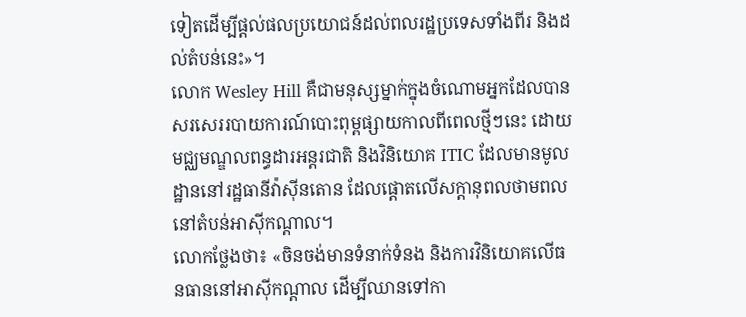ទៀតដើម្បីផ្ដល់ផលប្រយោជន៍ដល់ពលរដ្ឋប្រទេសទាំងពីរ និងដល់តំបន់នេះ»។
លោក Wesley Hill គឺជាមនុស្សម្នាក់ក្នុងចំណោមអ្នកដែលបានសរសេររបាយការណ៍បោះពុម្ពផ្សាយកាលពីពេលថ្មីៗនេះ ដោយមជ្ឈមណ្ឌលពន្ធដារអន្តរជាតិ និងវិនិយោគ ITIC ដែលមានមូលដ្ឋាននៅរដ្ឋធានីវ៉ាស៊ីនតោន ដែលផ្ដោតលើសក្ដានុពលថាមពលនៅតំបន់អាស៊ីកណ្ដាល។
លោកថ្លែងថា៖ «ចិនចង់មានទំនាក់ទំនង និងការវិនិយោគលើធនធាននៅអាស៊ីកណ្ដាល ដើម្បីឈានទៅកា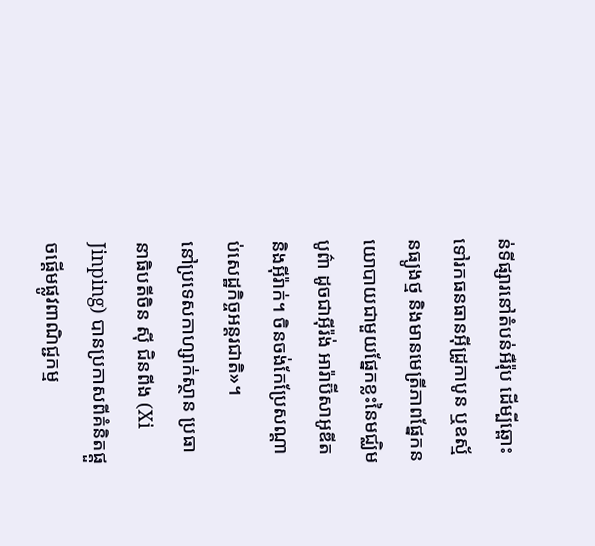ន់ទីផ្សារនៅតំបន់អឺរ៉ុប ដើម្បីឆ្ពោះទៅរកធនធានអ៊ីដ្រូកាបូន ឬឧស្ម័នធ្យូងថ្ម និងមានមេត្រីភាពផ្នែកនយោបាយជាមួយផ្នែកខ្លះនៃមជ្ឈិមបូព៌ា ដូចជាអ៊ីរ៉ង់ អារ៉ាប៊ីសាអូឌីត និងអ៊ីរ៉ាក់។ ចិនចង់កែប្រែសណ្ដាប់សេដ្ឋកិច្ចអន្តរជាតិ»។
នៅប្រទេសកាហ្សាក់ស្ថាន ប្រធានាធិបតីចិន ស៊ី ជិនពីង (Xi Jinping) បានប្រកាសពីគំនិតផ្ដួចផ្ដើមផ្លូវពាណិជ្ជកម្ម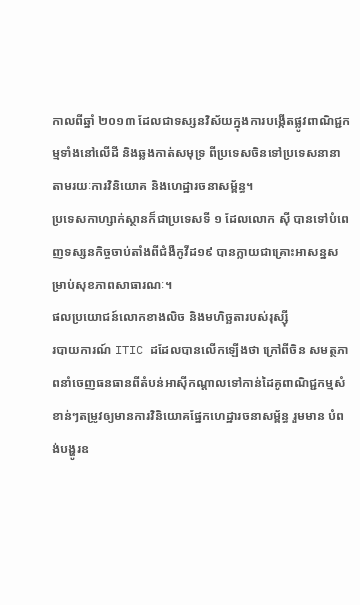កាលពីឆ្នាំ ២០១៣ ដែលជាទស្សនវិស័យក្នុងការបង្កើតផ្លូវពាណិជ្ជកម្មទាំងនៅលើដី និងឆ្លងកាត់សមុទ្រ ពីប្រទេសចិនទៅប្រទេសនានាតាមរយៈការវិនិយោគ និងហេដ្ឋារចនាសម្ព័ន្ធ។
ប្រទេសកាហ្សាក់ស្ថានក៏ជាប្រទេសទី ១ ដែលលោក ស៊ី បានទៅបំពេញទស្សនកិច្ចចាប់តាំងពីជំងឺកូវីដ១៩ បានក្លាយជាគ្រោះអាសន្នសម្រាប់សុខភាពសាធារណៈ។
ផលប្រយោជន៍លោកខាងលិច និងមហិច្ឆតារបស់រុស្ស៊ី
របាយការណ៍ ITIC ដដែលបានលើកឡើងថា ក្រៅពីចិន សមត្ថភាពនាំចេញធនធានពីតំបន់អាស៊ីកណ្ដាលទៅកាន់ដៃគូពាណិជ្ជកម្មសំខាន់ៗតម្រូវឲ្យមានការវិនិយោគផ្នែកហេដ្ឋារចនាសម្ព័ន្ធ រួមមាន បំពង់បង្ហូរឧ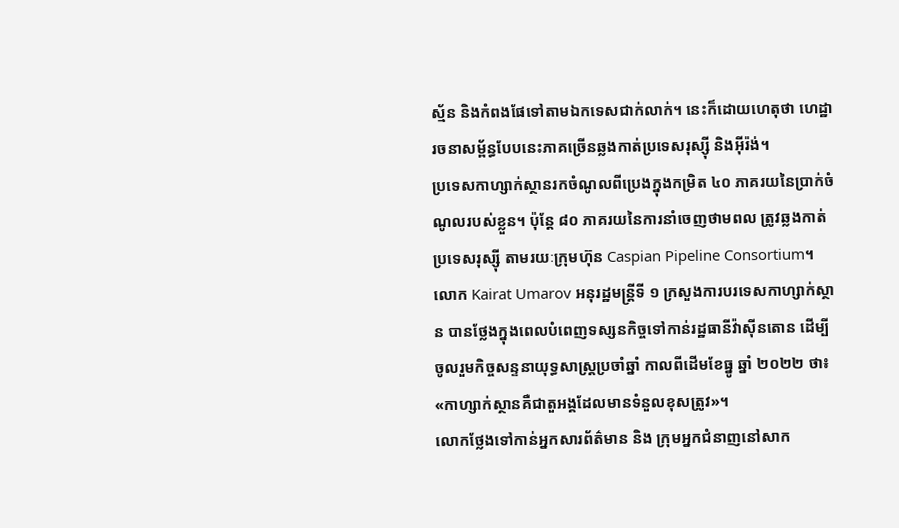ស្ម័ន និងកំពងផែទៅតាមឯកទេសជាក់លាក់។ នេះក៏ដោយហេតុថា ហេដ្ឋារចនាសម្ព័ន្ធបែបនេះភាគច្រើនឆ្លងកាត់ប្រទេសរុស្ស៊ី និងអ៊ីរ៉ង់។
ប្រទេសកាហ្សាក់ស្ថានរកចំណូលពីប្រេងក្នុងកម្រិត ៤០ ភាគរយនៃប្រាក់ចំណូលរបស់ខ្លួន។ ប៉ុន្តែ ៨០ ភាគរយនៃការនាំចេញថាមពល ត្រូវឆ្លងកាត់ប្រទេសរុស្ស៊ី តាមរយៈក្រុមហ៊ុន Caspian Pipeline Consortium។
លោក Kairat Umarov អនុរដ្ឋមន្ត្រីទី ១ ក្រសួងការបរទេសកាហ្សាក់ស្ថាន បានថ្លែងក្នុងពេលបំពេញទស្សនកិច្ចទៅកាន់រដ្ឋធានីវ៉ាស៊ីនតោន ដើម្បីចូលរួមកិច្ចសន្ទនាយុទ្ធសាស្ត្រប្រចាំឆ្នាំ កាលពីដើមខែធ្នូ ឆ្នាំ ២០២២ ថា៖ «កាហ្សាក់ស្ថានគឺជាតួអង្គដែលមានទំនួលខុសត្រូវ»។
លោកថ្លែងទៅកាន់អ្នកសារព័ត៌មាន និង ក្រុមអ្នកជំនាញនៅសាក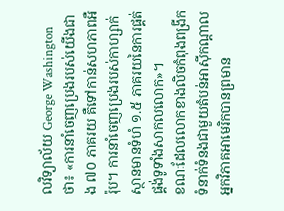លវិទ្យាល័យ George Washington ថា៖ «ការនាំចេញប្រេងរបស់យើងជាង ៧០ ភាគរយ គឺទៅកាន់សហភាពអឺរ៉ុប។ ការនាំចេញប្រេងរបស់កាហ្សាក់ស្ថានមានទំហំ ១.៥ ភាគរយនៃការផ្គត់ផ្គង់ទូទាំងសាកលលោក»។
ខណៈដែលលោកខាងលិចកំពុងពង្រីកទំនាក់ទំនងជាមួយតំបន់អាស៊ីកណ្ដាល អ្នកវិភាគអាមេរិកបានព្រមាន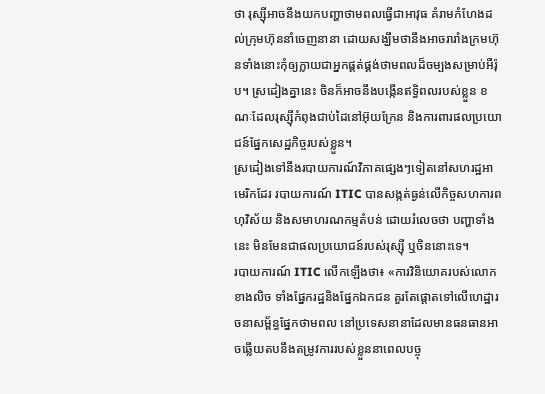ថា រុស្ស៊ីអាចនឹងយកបញ្ហាថាមពលធ្វើជាអាវុធ គំរាមកំហែងដល់ក្រុមហ៊ុននាំចេញនានា ដោយសង្ឃឹមថានឹងអាចរារាំងក្រមហ៊ុនទាំងនោះកុំឲ្យក្លាយជាអ្នកផ្គត់ផ្គង់ថាមពលដ៏ចម្បងសម្រាប់អឺរ៉ុប។ ស្រដៀងគ្នានេះ ចិនក៏អាចនឹងបង្កើនឥទ្ធិពលរបស់ខ្លួន ខណៈដែលរុស្ស៊ីកំពុងជាប់ដៃនៅអ៊ុយក្រែន និងការពារផលប្រយោជន៍ផ្នែកសេដ្ឋកិច្ចរបស់ខ្លួន។
ស្រដៀងទៅនឹងរបាយការណ៍វិភាគផ្សេងៗទៀតនៅសហរដ្ឋអាមេរិកដែរ របាយការណ៍ ITIC បានសង្កត់ធ្ងន់លើកិច្ចសហការពហុវិស័យ និងសមាហរណកម្មតំបន់ ដោយរំលេចថា បញ្ហាទាំងនេះ មិនមែនជាផលប្រយោជន៍របស់រុស្ស៊ី ឬចិននោះទេ។
របាយការណ៍ ITIC លើកឡើងថា៖ «ការវិនិយោគរបស់លោកខាងលិច ទាំងផ្នែករដ្ឋនិងផ្នែកឯកជន គួរតែផ្ដោតទៅលើហេដ្ឋារចនាសម្ព័ន្ធផ្នែកថាមពល នៅប្រទេសនានាដែលមានធនធានអាចឆ្លើយតបនឹងតម្រូវការរបស់ខ្លួននាពេលបច្ចុ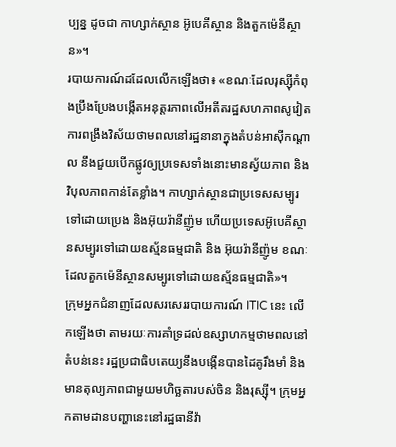ប្បន្ន ដូចជា កាហ្សាក់ស្ថាន អ៊ូបេគីស្ថាន និងតួកម៉េនីស្ថាន»។
របាយការណ៍ដដែលលើកឡើងថា៖ «ខណៈដែលរុស្ស៊ីកំពុងប្រឹងប្រែងបង្កើតអនុត្តរភាពលើអតីតរដ្ឋសហភាពសូវៀត ការពង្រឹងវិស័យថាមពលនៅរដ្ឋនានាក្នុងតំបន់អាស៊ីកណ្ដាល នឹងជួយបើកផ្លូវឲ្យប្រទេសទាំងនោះមានស្វ័យភាព និងវិបុលភាពកាន់តែខ្លាំង។ កាហ្សាក់ស្ថានជាប្រទេសសម្បូរទៅដោយប្រេង និងអ៊ុយរ៉ានីញ៉ូម ហើយប្រទេសអ៊ូបេគីស្ថានសម្បូរទៅដោយឧស្ម័នធម្មជាតិ និង អ៊ុយរ៉ានីញ៉ូម ខណៈដែលតួកម៉េនីស្ថានសម្បូរទៅដោយឧស្ម័នធម្មជាតិ»។
ក្រុមអ្នកជំនាញដែលសរសេររបាយការណ៍ ITIC នេះ លើកឡើងថា តាមរយៈការគាំទ្រដល់ឧស្សាហកម្មថាមពលនៅតំបន់នេះ រដ្ឋប្រជាធិបតេយ្យនឹងបង្កើនបានដៃគូរឹងមាំ និងមានតុល្យភាពជាមួយមហិច្ឆតារបស់ចិន និងរុស្ស៊ី។ ក្រុមអ្នកតាមដានបញ្ហានេះនៅរដ្ឋធានីវ៉ា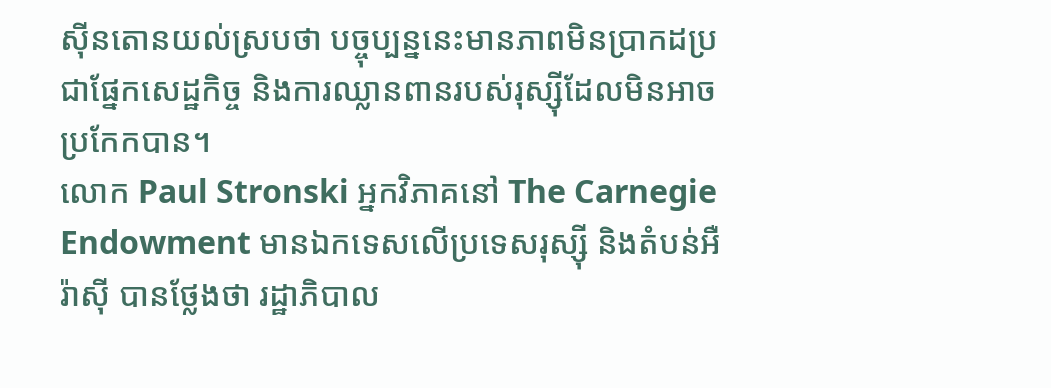ស៊ីនតោនយល់ស្របថា បច្ចុប្បន្ននេះមានភាពមិនប្រាកដប្រជាផ្នែកសេដ្ឋកិច្ច និងការឈ្លានពានរបស់រុស្ស៊ីដែលមិនអាចប្រកែកបាន។
លោក Paul Stronski អ្នកវិភាគនៅ The Carnegie Endowment មានឯកទេសលើប្រទេសរុស្ស៊ី និងតំបន់អឺរ៉ាស៊ី បានថ្លែងថា រដ្ឋាភិបាល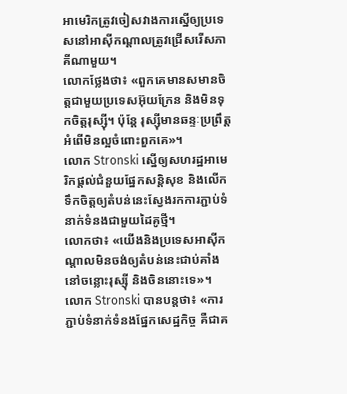អាមេរិកត្រូវចៀសវាងការស្នើឲ្យប្រទេសនៅអាស៊ីកណ្ដាលត្រូវជ្រើសរើសភាគីណាមួយ។
លោកថ្លែងថា៖ «ពួកគេមានសមានចិត្តជាមួយប្រទេសអ៊ុយក្រែន និងមិនទុកចិត្តរុស្ស៊ី។ ប៉ុន្តែ រុស្ស៊ីមានឆន្ទៈប្រព្រឹត្តអំពើមិនល្អចំពោះពួកគេ»។
លោក Stronski ស្នើឲ្យសហរដ្ឋអាមេរិកផ្ដល់ជំនួយផ្នែកសន្តិសុខ និងលើកទឹកចិត្តឲ្យតំបន់នេះស្វែងរកការភ្ជាប់ទំនាក់ទំនងជាមួយដៃគូថ្មី។
លោកថា៖ «យើងនិងប្រទេសអាស៊ីកណ្ដាលមិនចង់ឲ្យតំបន់នេះជាប់គាំងនៅចន្លោះរុស្ស៊ី និងចិននោះទេ»។
លោក Stronski បានបន្តថា៖ «ការភ្ជាប់ទំនាក់ទំនងផ្នែកសេដ្ឋកិច្ច គឺជាគ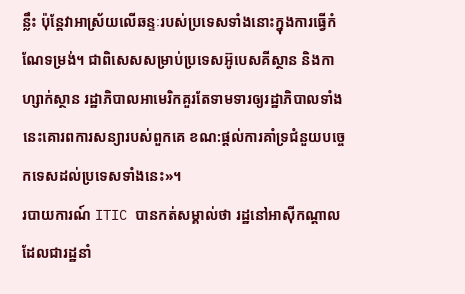ន្លឹះ ប៉ុន្តែវាអាស្រ័យលើឆន្ទៈរបស់ប្រទេសទាំងនោះក្នុងការធ្វើកំណែទម្រង់។ ជាពិសេសសម្រាប់ប្រទេសអ៊ូបេសគីស្ថាន និងកាហ្សាក់ស្ថាន រដ្ឋាភិបាលអាមេរិកគួរតែទាមទារឲ្យរដ្ឋាភិបាលទាំងនេះគោរពការសន្យារបស់ពួកគេ ខណ:ផ្ដល់ការគាំទ្រជំនួយបច្ចេកទេសដល់ប្រទេសទាំងនេះ»។
របាយការណ៍ ITIC បានកត់សម្គាល់ថា រដ្ឋនៅអាស៊ីកណ្ដាលដែលជារដ្ឋនាំ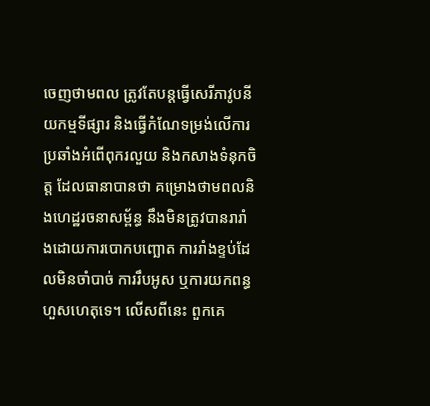ចេញថាមពល ត្រូវតែបន្តធ្វើសេរីភាវូបនីយកម្មទីផ្សារ និងធ្វើកំណែទម្រង់លើការប្រឆាំងអំពើពុករលួយ និងកសាងទំនុកចិត្ត ដែលធានាបានថា គម្រោងថាមពលនិងហេដ្ឋរចនាសម្ព័ន្ធ នឹងមិនត្រូវបានរារាំងដោយការបោកបញ្ឆោត ការរាំងខ្ទប់ដែលមិនចាំបាច់ ការរឹបអូស ឬការយកពន្ធហួសហេតុទេ។ លើសពីនេះ ពួកគេ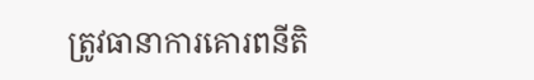ត្រូវធានាការគោរពនីតិ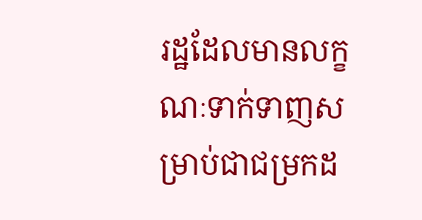រដ្ឋដែលមានលក្ខណៈទាក់ទាញសម្រាប់ជាជម្រកដ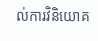ល់ការវិនិយោគ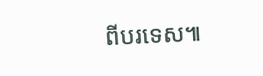ពីបរទេស៕